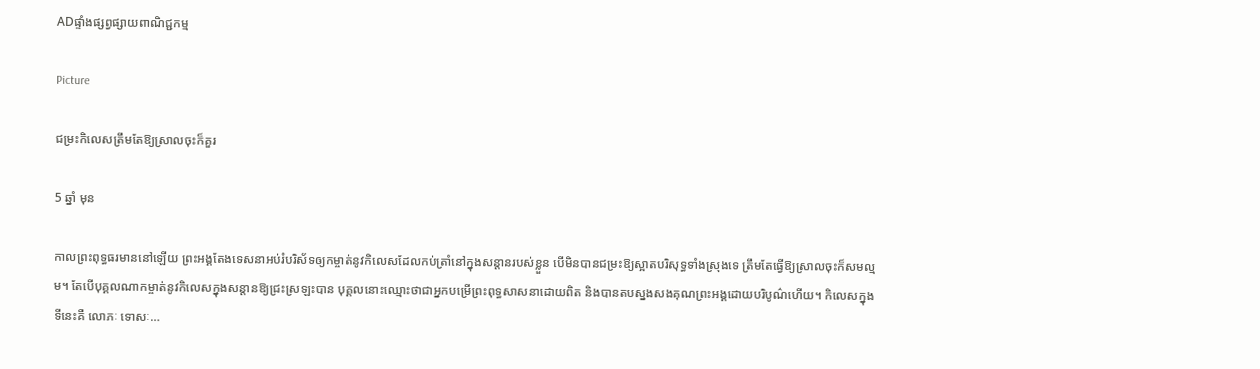ADផ្ទាំងផ្សព្វផ្សាយពាណិជ្ជកម្ម

Picture

ជម្រះកិលេសត្រឹមតែឱ្យស្រាលចុះក៏គួរ

5 ឆ្នាំ មុន

កាលព្រះពុទ្ធធរមាននៅឡើយ ព្រះអង្គតែងទេសនាអប់រំបរិស័ទឲ្យកម្ចាត់នូវកិលេសដែលកប់ត្រាំនៅក្នុងសន្តានរបស់ខ្លួន បើមិនបានជម្រះឱ្យស្អាតបរិសុទ្ធទាំងស្រុងទេ ត្រឹមតែធ្វើឱ្យស្រាលចុះក៏សមល្មម។ តែបើបុគ្គលណាកម្ចាត់នូវកិលេសក្នុងសន្តានឱ្យជ្រះស្រឡះបាន បុគ្គលនោះឈ្មោះថាជាអ្នកបម្រើព្រះពុទ្ធសាសនាដោយពិត និងបានតបស្នងសងគុណព្រះអង្គដោយបរិបូណ៌ហើយ។ កិលេសក្នុងទីនេះគឺ លោភៈ ទោសៈ…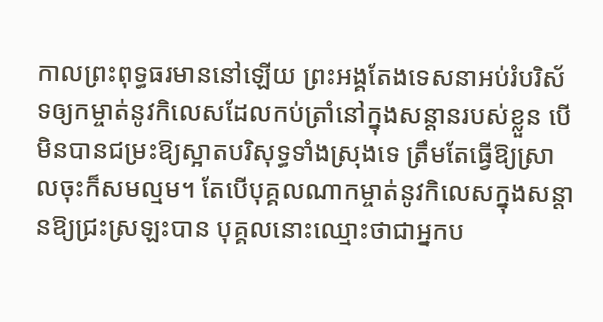កាលព្រះពុទ្ធធរមាននៅឡើយ ព្រះអង្គតែងទេសនាអប់រំបរិស័ទឲ្យកម្ចាត់នូវកិលេសដែលកប់ត្រាំនៅក្នុងសន្តានរបស់ខ្លួន បើមិនបានជម្រះឱ្យស្អាតបរិសុទ្ធទាំងស្រុងទេ ត្រឹមតែធ្វើឱ្យស្រាលចុះក៏សមល្មម។ តែបើបុគ្គលណាកម្ចាត់នូវកិលេសក្នុងសន្តានឱ្យជ្រះស្រឡះបាន បុគ្គលនោះឈ្មោះថាជាអ្នកប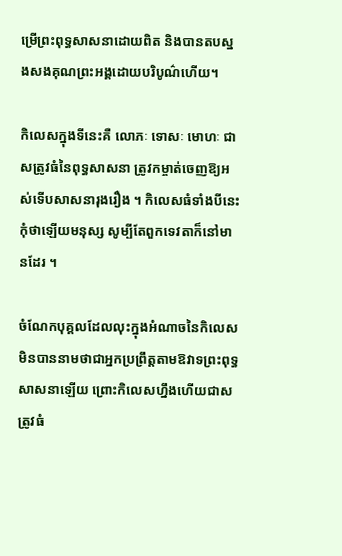ម្រើព្រះពុទ្ធសាសនាដោយពិត និងបានតបស្នងសងគុណព្រះអង្គដោយបរិបូណ៌ហើយ។

កិលេសក្នុងទីនេះគឺ លោភៈ ទោសៈ មោហៈ ជាសត្រូវធំនៃពុទ្ធសាសនា ត្រូវកម្ចាត់ចេញឱ្យអស់ទើបសាសនារុងរឿង ។ កិលេសធំទាំងបីនេះ កុំថាឡើយមនុស្ស សូម្បីតែពួកទេវតាក៏នៅមានដែរ ។

ចំណែកបុគ្គលដែលលុះក្នុងអំណាចនៃកិលេស មិនបាននាមថាជាអ្នកប្រព្រឹត្តតាមឱវាទព្រះពុទ្ធសាសនាឡើយ ព្រោះកិលេសហ្នឹងហើយជាសត្រូវធំ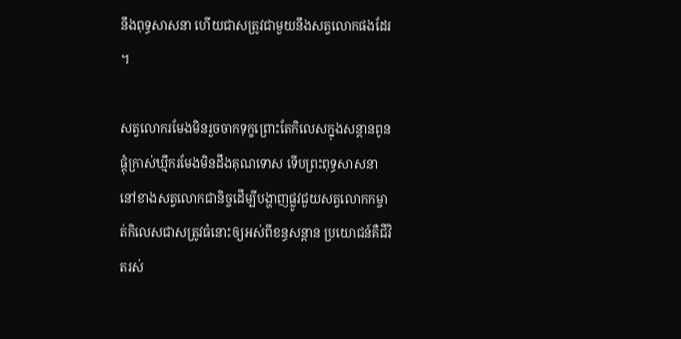នឹងពុទ្ធសាសនា ហើយជាសត្រូវជាមួយនឹងសត្វលោកផងដែរ ។

សត្វលោករមែងមិនរួចចាកទុក្ខព្រោះតែកិលេសក្នុងសន្តានពូនផ្តុំក្រាស់ឃ្មឹករមែងមិនដឹងគុណទោស ទើបព្រះពុទ្ធសាសនានៅខាងសត្វលោកជានិច្ចដើម្បីបង្ហាញផ្លូវជួយសត្វលោកកម្ចាត់កិលេសជាសត្រូវធំនោះឲ្យអស់ពីខន្ធសន្តាន ប្រយោជន៍គឺជីវិតរស់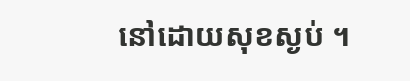នៅដោយសុខស្ងប់ ។